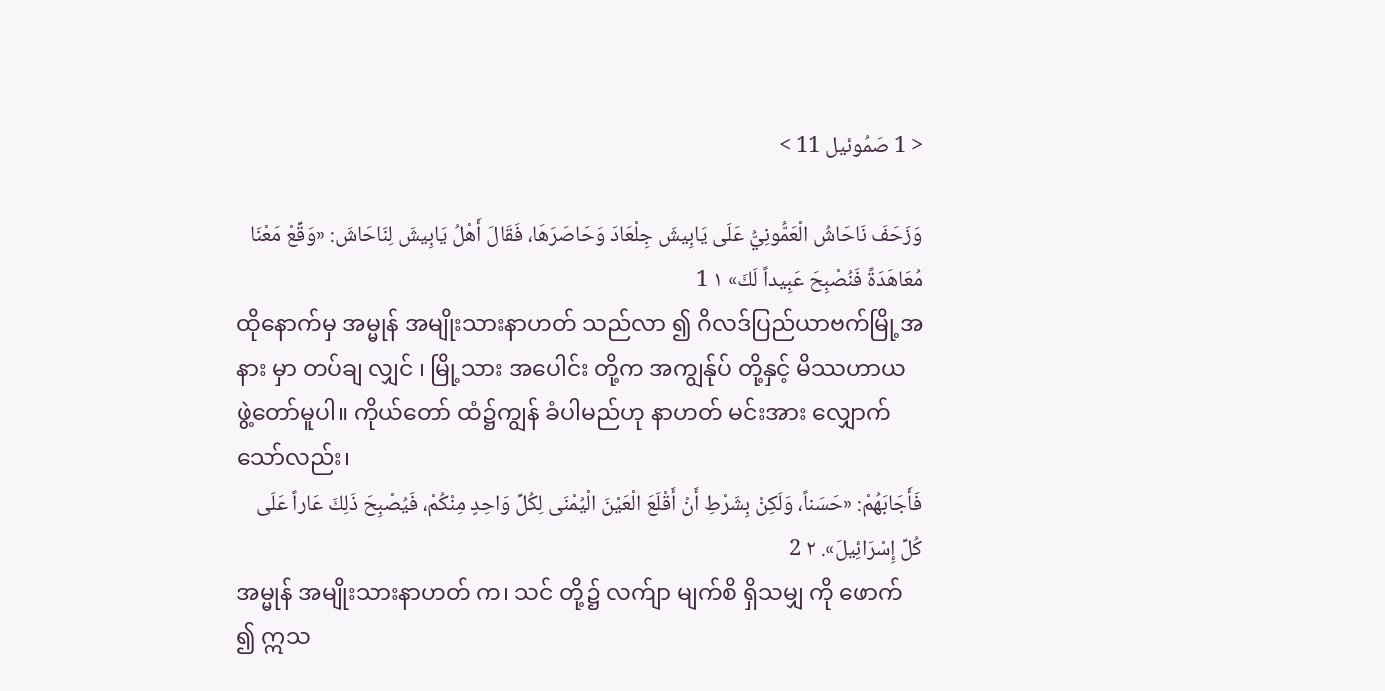< 1 صَمُوئيل 11 >

وَزَحَفَ نَاحَاشُ الْعَمُّونِيُّ عَلَى يَابِيشَ جِلْعَادَ وَحَاصَرَهَا، فَقَالَ أَهْلُ يَابِيشَ لِنَاحَاشَ: «وَقِّعْ مَعْنَا مُعَاهَدَةً فَنُصْبِحَ عَبِيداً لَكَ» ١ 1
ထိုနောက်မှ အမ္မုန် အမျိုးသားနာဟတ် သည်လာ ၍ ဂိလဒ်ပြည်ယာဗက်မြို့အနား မှာ တပ်ချ လျှင် ၊ မြို့သား အပေါင်း တို့က အကျွန်ုပ် တို့နှင့် မိဿဟာယ ဖွဲ့တော်မူပါ။ ကိုယ်တော် ထံ၌ကျွန် ခံပါမည်ဟု နာဟတ် မင်းအား လျှောက်သော်လည်း၊
فَأَجَابَهُمْ: «حَسَناً، وَلَكِنْ بِشَرْطِ أَنْ أَقْلَعَ الْعَيْنَ الْيُمْنَى لِكُلِّ وَاحِدٍ مِنْكُمْ، فَيُصْبِحَ ذَلِكَ عَاراً عَلَى كُلِّ إِسْرَائِيلَ». ٢ 2
အမ္မုန် အမျိုးသားနာဟတ် က၊ သင် တို့၌ လက်ျာ မျက်စိ ရှိသမျှ ကို ဖောက် ၍ ဣသ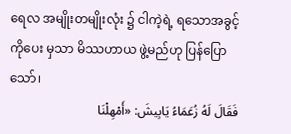ရေလ အမျိုးတမျိုးလုံး ၌ ငါကဲ့ရဲ့ ရသောအခွင့်ကိုပေး မှသာ မိဿဟာယ ဖွဲ့မည်ဟု ပြန်ပြော သော်၊
فَقَالَ لَهُ زُعَمَاءُ يَابِيشَ: «أَمْهِلْنَا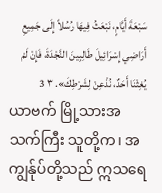سَبْعَةَ أَيَّامٍ، نَبْعَثُ فِيهَا رُسُلاً إِلَى جَمِيعِ أَرَاضِي إِسْرَائِيلَ طَالِبِينَ النَّجْدَةَ، فَإِنْ لَمْ يُغِثْنَا أَحَدٌ، نُذْعِنْ لِشَرْطِكَ». ٣ 3
ယာဗက် မြို့သားအသက်ကြီး သူတို့က၊ အကျွန်ုပ်တို့သည် ဣသရေ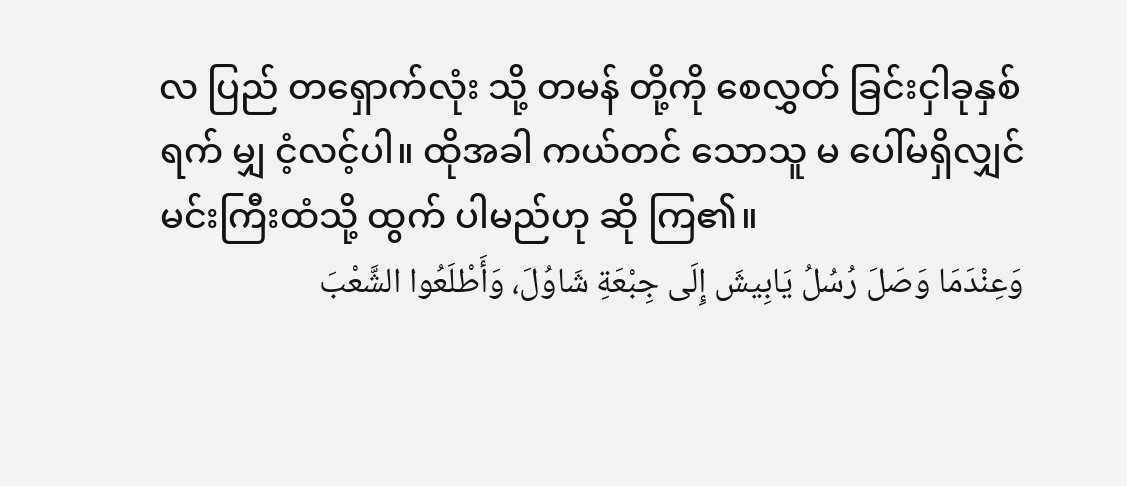လ ပြည် တရှောက်လုံး သို့ တမန် တို့ကို စေလွှတ် ခြင်းငှါခုနှစ် ရက် မျှ ငံ့လင့်ပါ။ ထိုအခါ ကယ်တင် သောသူ မ ပေါ်မရှိလျှင် မင်းကြီးထံသို့ ထွက် ပါမည်ဟု ဆို ကြ၏။
وَعِنْدَمَا وَصَلَ رُسُلُ يَابِيشَ إِلَى جِبْعَةِ شَاوُلَ، وَأَطْلَعُوا الشَّعْبَ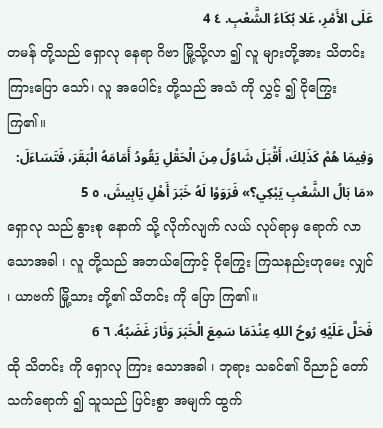عَلَى الأَمْرِ، عَلا بُكَاءُ الشَّعْبِ. ٤ 4
တမန် တို့သည် ရှောလု နေရာ ဂိဗာ မြို့သို့လာ ၍ လူ များတို့အား သိတင်း ကြားပြော သော်၊ လူ အပေါင်း တို့သည် အသံ ကို လွှင့် ၍ ငိုကြွေး ကြ၏။
وَفِيمَا هُمْ كَذَلِكَ، أَقْبَلَ شَاوُلُ مِنَ الْحَقْلِ يَقُودُ أَمَامَهُ الْبَقَرَ، فَتَسَاءَلَ: «مَا بَالُ الشَّعْبِ يَبْكِي؟» فَرَوَوْا لَهُ خَبَرَ أَهْلِ يَابِيشَ، ٥ 5
ရှောလု သည် နွားစု နောက် သို့ လိုက်လျက် လယ် လုပ်ရာမှ ရောက် လာသောအခါ ၊ လူ တို့သည် အဘယ်ကြောင့် ငိုကြွေး ကြသနည်းဟုမေး လျှင် ၊ ယာဗက် မြို့သား တို့၏ သိတင်း ကို ပြော ကြ၏။
فَحَلَّ عَلَيْهِ رُوحُ اللهِ عِنْدَمَا سَمِعَ الْخَبَرَ وَثَارَ غَضَبُهُ. ٦ 6
ထို သိတင်း ကို ရှောလု ကြား သောအခါ ၊ ဘုရား သခင်၏ ဝိညာဉ် တော် သက်ရောက် ၍ သူသည် ပြင်းစွာ အမျက် ထွက်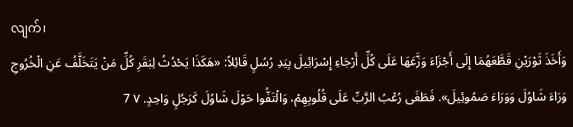လျက်၊
وَأَخَذَ ثَوْرَيْنِ قَطَّعَهُمَا إِلَى أَجْزَاءَ وَزَّعَهَا عَلَى كُلِّ أَرْجَاءِ إِسْرَائِيلَ بِيَدِ رُسُلٍ قَائِلاً: «هَكَذَا يَحْدُثُ لِبَقَرِ كُلِّ مَنْ يَتَخَلَّفُ عَنِ الْخُرُوجِ وَرَاءَ شَاوُلَ وَوَرَاءَ صَمُوئِيلَ». فَطَغَى رُعْبُ الرَّبِّ عَلَى قُلُوبِهِمْ، وَالْتَفُّوا حَوْلَ شَاوُلَ كَرَجُلٍ وَاحِدٍ. ٧ 7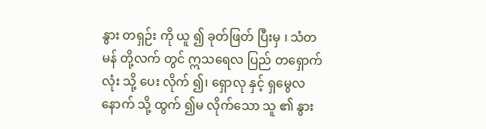နွား တရှဉ်း ကို ယူ ၍ ခုတ်ဖြတ် ပြီးမှ ၊ သံတမန် တို့လက် တွင် ဣသရေလ ပြည် တရှောက်လုံး သို့ ပေး လိုက် ၍၊ ရှောလု နှင့် ရှမွေလ နောက် သို့ ထွက် ၍မ လိုက်သော သူ ၏ နွား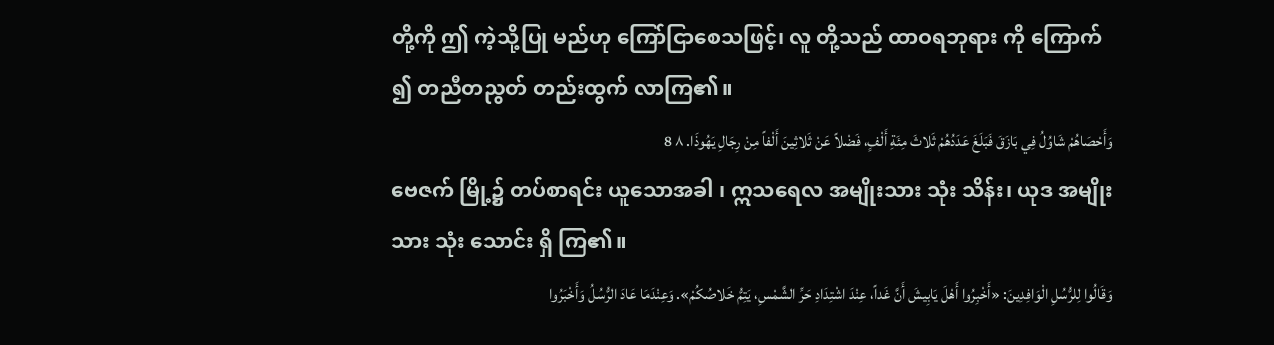တို့ကို ဤ ကဲ့သို့ပြု မည်ဟု ကြော်ငြာစေသဖြင့်၊ လူ တို့သည် ထာဝရဘုရား ကို ကြောက် ၍ တညီတညွတ် တည်းထွက် လာကြ၏။
وَأَحْصَاهُمْ شَاوُلُ فِي بَازَقَ فَبَلَغَ عَدَدُهُمْ ثَلاثَ مِئَةِ أَلْفٍ، فَضْلاً عَنْ ثَلاثِينَ أَلْفاً مِنْ رِجَالِ يَهُوذَا. ٨ 8
ဗေဇက် မြို့၌ တပ်စာရင်း ယူသောအခါ ၊ ဣသရေလ အမျိုးသား သုံး သိန်း၊ ယုဒ အမျိုးသား သုံး သောင်း ရှိ ကြ၏။
وَقَالُوا لِلرُّسُلِ الْوَافِدِينَ: «أَخْبِرُوا أَهْلَ يَابِيشَ أَنَّ غَداً، عِنْدَ اشْتِدَادِ حَرِّ الشَّمْسِ، يَتِمُّ خَلاصُكُمْ». وَعِنْدَمَا عَادَ الرُّسُلُ وَأَخْبَرُوا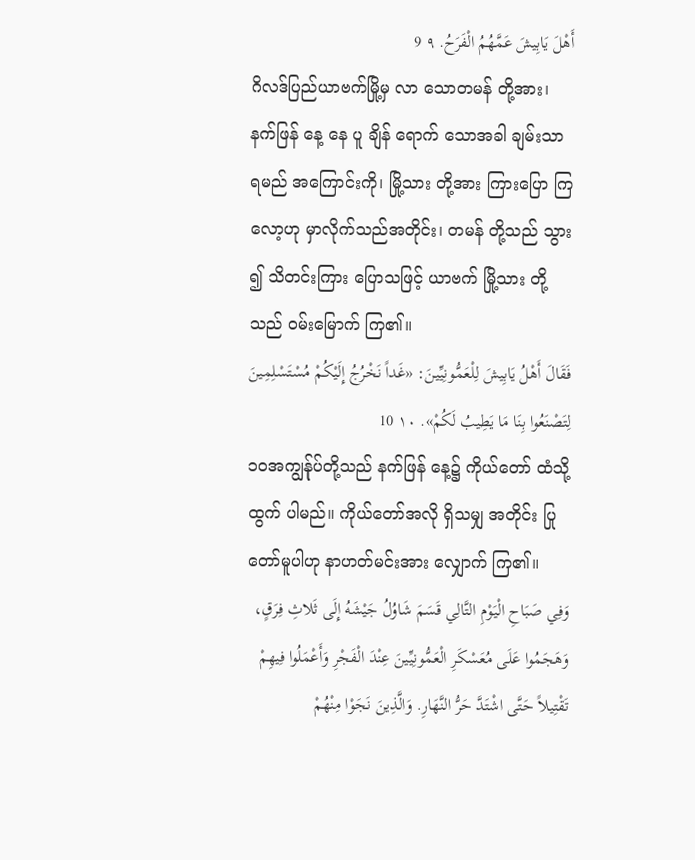أَهْلَ يَابِيشَ عَمَّهُمُ الْفَرَحُ. ٩ 9
ဂိလဒ်ပြည်ယာဗက်မြို့မှ လာ သောတမန် တို့အား၊ နက်ဖြန် နေ့ နေ ပူ ချိန် ရောက် သောအခါ ချမ်းသာ ရမည် အကြောင်းကို၊ မြို့သား တို့အား ကြားပြော ကြလော့ဟု မှာလိုက်သည်အတိုင်း၊ တမန် တို့သည် သွား ၍ သိတင်းကြား ပြောသဖြင့် ယာဗက် မြို့သား တို့သည် ဝမ်းမြောက် ကြ၏။
فَقَالَ أَهْلُ يَابِيشَ لِلْعَمُّونِيِّينَ: «غَداً نَخْرُجُ إِلَيْكُمْ مُسْتَسْلِمِينَ لِتَصْنَعُوا بِنَا مَا يَطِيبُ لَكُمْ». ١٠ 10
၁၀အကျွန်ုပ်တို့သည် နက်ဖြန် နေ့၌ ကိုယ်တော် ထံသို့ ထွက် ပါမည်။ ကိုယ်တော်အလို ရှိသမျှ အတိုင်း ပြု တော်မူပါဟု နာဟတ်မင်းအား လျှောက် ကြ၏။
وَفِي صَبَاحِ الْيَوْمِ التَّالِي قَسَمَ شَاوُلُ جَيْشَهُ إِلَى ثَلاثِ فِرَقٍ، وَهَجَمُوا عَلَى مُعَسْكَرِ الْعَمُّونِيِّينَ عِنْدَ الْفَجْرِ وَأَعْمَلُوا فِيهِمْ تَقْتِيلاً حَتَّى اشْتَدَّ حَرُّ النَّهَارِ. وَالَّذِينَ نَجَوْا مِنْهُمْ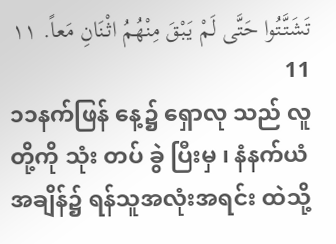تَشَتَّتُوا حَتَّى لَمْ يَبْقَ مِنْهُمُ اثْنَانِ مَعاً. ١١ 11
၁၁နက်ဖြန် နေ့၌ ရှောလု သည် လူ တို့ကို သုံး တပ် ခွဲ ပြီးမှ ၊ နံနက်ယံ အချိန်၌ ရန်သူအလုံးအရင်း ထဲသို့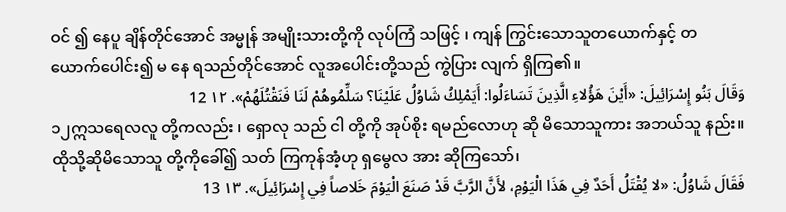ဝင် ၍ နေပူ ချိန်တိုင်အောင် အမ္မုန် အမျိုးသားတို့ကို လုပ်ကြံ သဖြင့် ၊ ကျန် ကြွင်းသောသူတယောက်နှင့် တယောက်ပေါင်း၍ မ နေ ရသည်တိုင်အောင် လူအပေါင်းတို့သည် ကွဲပြား လျက် ရှိကြ၏။
وَقَالَ بَنُو إِسْرَائِيلَ: «أَيْنَ هَؤُلاءِ الَّذِينَ تَسَاءَلُوا: أَيَمْلِكُ شَاوُلُ عَلَيْنَا؟ سَلِّمُوهُمْ لَنَا فَنَقْتُلَهُمْ». ١٢ 12
၁၂ဣသရေလလူ တို့ကလည်း ၊ ရှောလု သည် ငါ တို့ကို အုပ်စိုး ရမည်လောဟု ဆို မိသောသူကား အဘယ်သူ နည်း။ ထိုသို့ဆိုမိသောသူ တို့ကိုခေါ်၍ သတ် ကြကုန်အံ့ဟု ရှမွေလ အား ဆိုကြသော်၊
فَقَالَ شَاوُلُ: «لا يُقْتَلُ أَحَدٌ فِي هَذَا الْيَوْمِ، لأَنَّ الرَّبَّ قَدْ صَنَعَ الْيَوْمَ خَلاصاً فِي إِسْرَائِيلَ». ١٣ 13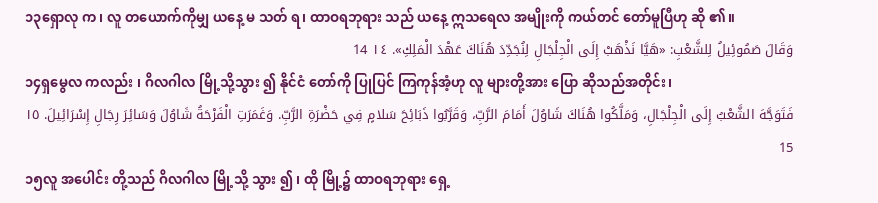၁၃ရှောလု က၊ လူ တယောက်ကိုမျှ ယနေ့ မ သတ် ရ၊ ထာဝရဘုရား သည် ယနေ့ ဣသရေလ အမျိုးကို ကယ်တင် တော်မူပြီဟု ဆို ၏။
وَقَالَ صَمُوئِيلُ لِلشَّعْبِ: «هَيَّا نَذْهَبْ إِلَى الْجِلْجَالِ لِنُجَدِّدَ هُنَاكَ عَهْدَ الْمَلِكِ». ١٤ 14
၁၄ရှမွေလ ကလည်း ၊ ဂိလဂါလ မြို့သို့သွား ၍ နိုင်ငံ တော်ကို ပြုပြင် ကြကုန်အံ့ဟု လူ များတို့အား ပြော ဆိုသည်အတိုင်း၊
فَتَوَجَّهَ الشَّعْبُ إِلَى الْجِلْجَالِ، وَمَلَّكُوا هُنَاكَ شَاوُلَ أَمَامَ الرَّبِّ، وَقَرَّبُوا ذَبَائِحَ سَلامٍ فِي حَضْرَةِ الرَّبِّ. وَغَمَرَتِ الْفَرْحَةُ شَاوُلَ وَسَائِرَ رِجَالِ إِسْرَائِيلَ. ١٥ 15
၁၅လူ အပေါင်း တို့သည် ဂိလဂါလ မြို့သို့ သွား ၍ ၊ ထို မြို့၌ ထာဝရဘုရား ရှေ့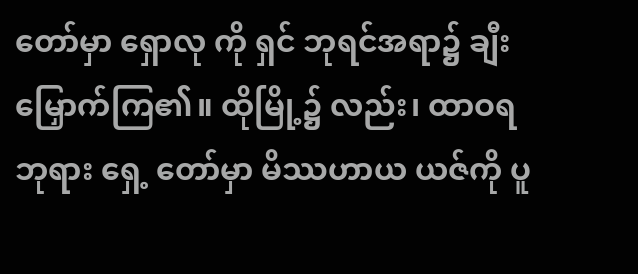တော်မှာ ရှောလု ကို ရှင် ဘုရင်အရာ၌ ချီးမြှောက်ကြ၏။ ထိုမြို့၌ လည်း၊ ထာဝရဘုရား ရှေ့ တော်မှာ မိဿဟာယ ယဇ်ကို ပူ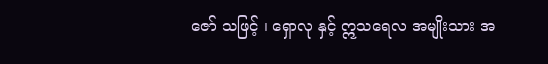ဇော် သဖြင့် ၊ ရှောလု နှင့် ဣသရေလ အမျိုးသား အ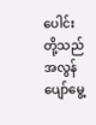ပေါင်း တို့သည် အလွန် ပျော်မွေ့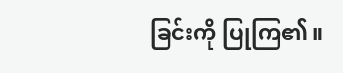ခြင်းကို ပြုကြ၏။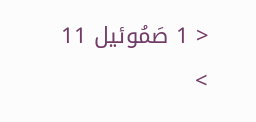< 1 صَمُوئيل 11 >